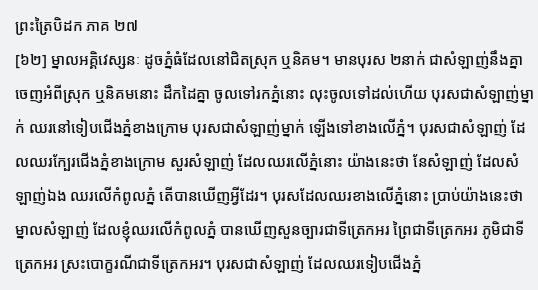ព្រះត្រៃបិដក ភាគ ២៧
[៦២] ម្នាលអគ្គិវេស្សនៈ ដូចភ្នំធំដែលនៅជិតស្រុក ឬនិគម។ មានបុរស ២នាក់ ជាសំឡាញ់នឹងគ្នា ចេញអំពីស្រុក ឬនិគមនោះ ដឹកដៃគ្នា ចូលទៅរកភ្នំនោះ លុះចូលទៅដល់ហើយ បុរសជាសំឡាញ់ម្នាក់ ឈរនៅទៀបជើងភ្នំខាងក្រោម បុរសជាសំឡាញ់ម្នាក់ ឡើងទៅខាងលើភ្នំ។ បុរសជាសំឡាញ់ ដែលឈរក្បែរជើងភ្នំខាងក្រោម សួរសំឡាញ់ ដែលឈរលើភ្នំនោះ យ៉ាងនេះថា នែសំឡាញ់ ដែលសំឡាញ់ឯង ឈរលើកំពូលភ្នំ តើបានឃើញអ្វីដែរ។ បុរសដែលឈរខាងលើភ្នំនោះ ប្រាប់យ៉ាងនេះថា ម្នាលសំឡាញ់ ដែលខ្ញុំឈរលើកំពូលភ្នំ បានឃើញសួនច្បារជាទីត្រេកអរ ព្រៃជាទីត្រេកអរ ភូមិជាទីត្រេកអរ ស្រះបោក្ខរណីជាទីត្រេកអរ។ បុរសជាសំឡាញ់ ដែលឈរទៀបជើងភ្នំ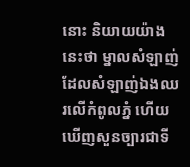នោះ និយាយយ៉ាងនេះថា ម្នាលសំឡាញ់ ដែលសំឡាញ់ឯងឈរលើកំពូលភ្នំ ហើយឃើញសួនច្បារជាទី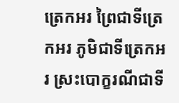ត្រេកអរ ព្រៃជាទីត្រេកអរ ភូមិជាទីត្រេកអរ ស្រះបោក្ខរណីជាទី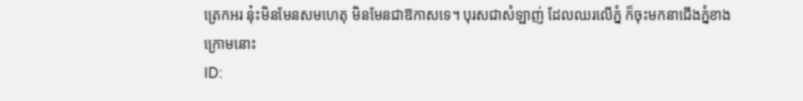ត្រេកអរ នុ៎ះមិនមែនសមហេតុ មិនមែនជាឱកាសទេ។ បុរសជាសំឡាញ់ ដែលឈរលើភ្នំ ក៏ចុះមកនាជើងភ្នំខាងក្រោមនោះ
ID: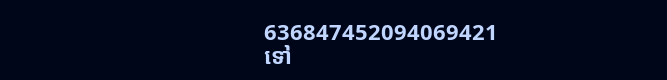636847452094069421
ទៅ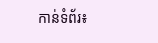កាន់ទំព័រ៖